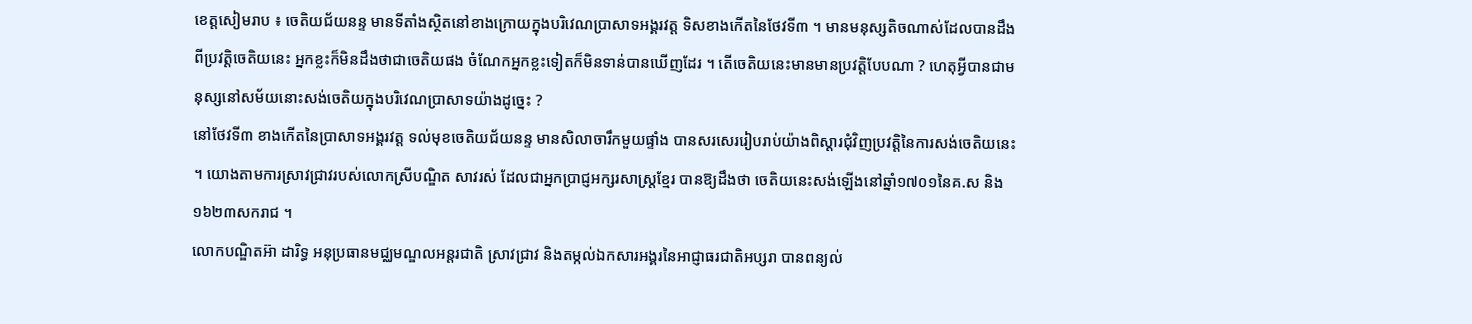ខេត្តសៀមរាប ៖ ចេតិយជ័យនន្ទ មានទីតាំងស្ថិតនៅខាងក្រោយក្នុងបរិវេណប្រាសាទអង្គរវត្ត ទិសខាងកើតនៃថែវទី៣ ។ មានមនុស្សតិចណាស់ដែលបានដឹងពីប្រវត្តិចេតិយនេះ អ្នកខ្លះក៏មិនដឹងថាជាចេតិយផង ចំណែកអ្នកខ្លះទៀតក៏មិនទាន់បានឃើញដែរ ។ តើចេតិយនេះមានមានប្រវត្តិបែបណា ? ហេតុអ្វីបានជាមនុស្សនៅសម័យនោះសង់ចេតិយក្នុងបរិវេណប្រាសាទយ៉ាងដូច្នេះ ?
នៅថែវទី៣ ខាងកើតនៃប្រាសាទអង្គរវត្ត ទល់មុខចេតិយជ័យនន្ទ មានសិលាចារឹកមួយផ្ទាំង បានសរសេររៀបរាប់យ៉ាងពិស្ដារជុំវិញប្រវត្តិនៃការសង់ចេតិយនេះ ។ យោងតាមការស្រាវជ្រាវរបស់លោកស្រីបណ្ឌិត សាវរស់ ដែលជាអ្នកប្រាជ្ញអក្សរសាស្ត្រខ្មែរ បានឱ្យដឹងថា ចេតិយនេះសង់ឡើងនៅឆ្នាំ១៧០១នៃគ.ស និង១៦២៣សករាជ ។
លោកបណ្ឌិតអ៊ា ដារិទ្ធ អនុប្រធានមជ្ឈមណ្ឌលអន្តរជាតិ ស្រាវជ្រាវ និងតម្កល់ឯកសារអង្គរនៃអាជ្ញាធរជាតិអប្សរា បានពន្យល់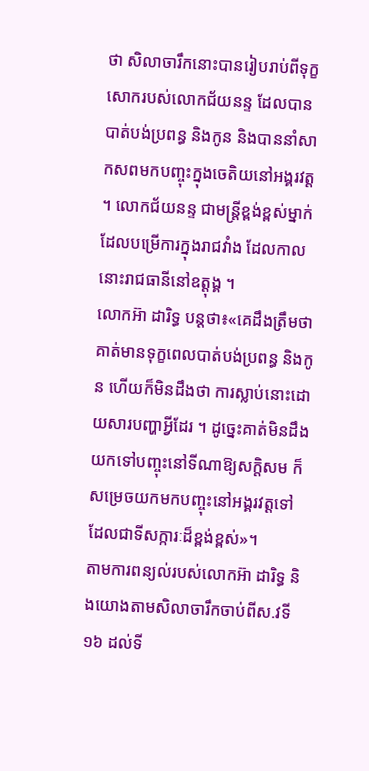ថា សិលាចារឹកនោះបានរៀបរាប់ពីទុក្ខសោករបស់លោកជ័យនន្ទ ដែលបានបាត់បង់ប្រពន្ធ និងកូន និងបាននាំសាកសពមកបញ្ចុះក្នុងចេតិយនៅអង្គរវត្ត ។ លោកជ័យនន្ទ ជាមន្ត្រីខ្ពង់ខ្ពស់ម្នាក់ ដែលបម្រើការក្នុងរាជវាំង ដែលកាលនោះរាជធានីនៅឧត្តុង្គ ។
លោកអ៊ា ដារិទ្ធ បន្តថា៖«គេដឹងត្រឹមថា គាត់មានទុក្ខពេលបាត់បង់ប្រពន្ធ និងកូន ហើយក៏មិនដឹងថា ការស្លាប់នោះដោយសារបញ្ហាអ្វីដែរ ។ ដូច្នេះគាត់មិនដឹងយកទៅបញ្ចុះនៅទីណាឱ្យសក្តិសម ក៏សម្រេចយកមកបញ្ចុះនៅអង្គរវត្តទៅដែលជាទីសក្ការៈដ៏ខ្ពង់ខ្ពស់»។
តាមការពន្យល់របស់លោកអ៊ា ដារិទ្ធ និងយោងតាមសិលាចារឹកចាប់ពីស.វទី១៦ ដល់ទី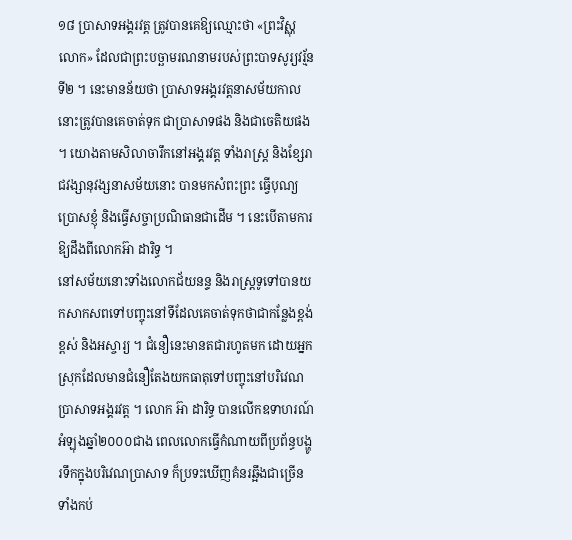១៨ ប្រាសាទអង្គរវត្ត ត្រូវបានគេឱ្យឈ្មោះថា «ព្រះវិស្ណុលោក» ដែលជាព្រះបច្ឆាមរណនាមរបស់ព្រះបាទសូរ្យវរ្ម័នទី២ ។ នេះមានន័យថា ប្រាសាទអង្គរវត្តនាសម័យកាលនោះត្រូវបានគេចាត់ទុក ជាប្រាសាទផង និងជាចេតិយផង ។ យោងតាមសិលាចារឹកនៅអង្គរវត្ត ទាំងរាស្ត្រ និងខ្សែរាជវង្សានុវង្សនាសម័យនោះ បានមកសំពះព្រះ ធ្វើបុណ្យ ប្រោសខ្ញុំ និងធ្វើសច្ចាប្រណិធានជាដើម ។ នេះបើតាមការឱ្យដឹងពីលោកអ៊ា ដារិទ្ធ ។
នៅសម័យនោះទាំងលោកជ័យនន្ទ និងរាស្ត្រទូទៅបានយកសាកសពទៅបញ្ចុះនៅទីដែលគេចាត់ទុកថាជាកន្លែងខ្ពង់ខ្ពស់ និងអស្ចារ្យ ។ ជំនឿនេះមានតជារហូតមក ដោយអ្នកស្រុកដែលមានជំនឿតែងយកធាតុទៅបញ្ចុះនៅបរិវេណប្រាសាទអង្គរវត្ត ។ លោក អ៊ា ដារិទ្ធ បានលើកឧទាហរណ៍អំឡុងឆ្នាំ២០០០ជាង ពេលលោកធ្វើកំណាយពីប្រព័ន្ធបង្ហូរទឹកក្នុងបរិវេណប្រាសាទ ក៏ប្រទះឃើញគំនរឆ្អឹងជាច្រើន ទាំងកប់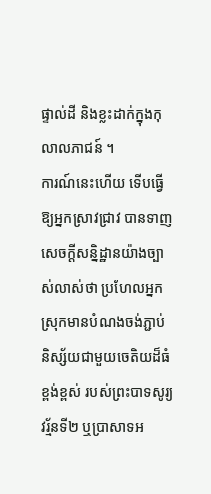ផ្ទាល់ដី និងខ្លះដាក់ក្នុងកុលាលភាជន៍ ។
ការណ៍នេះហើយ ទើបធ្វើឱ្យអ្នកស្រាវជ្រាវ បានទាញសេចក្តីសន្និដ្ឋានយ៉ាងច្បាស់លាស់ថា ប្រហែលអ្នកស្រុកមានបំណងចង់ភ្ជាប់និស្ស័យជាមួយចេតិយដ៏ធំខ្ពង់ខ្ពស់ របស់ព្រះបាទសូរ្យវរ្ម័នទី២ ឬប្រាសាទអ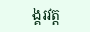ង្គរវត្ត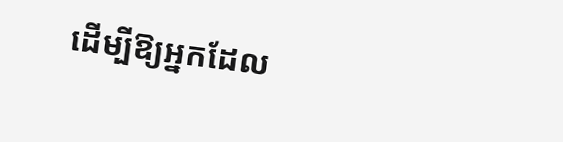ដើម្បីឱ្យអ្នកដែល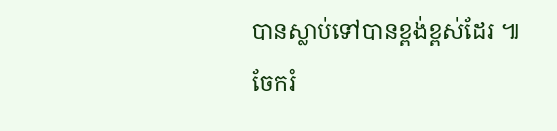បានស្លាប់ទៅបានខ្ពង់ខ្ពស់ដែរ ៕
ចែករំ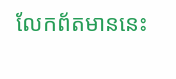លែកព័តមាននេះ